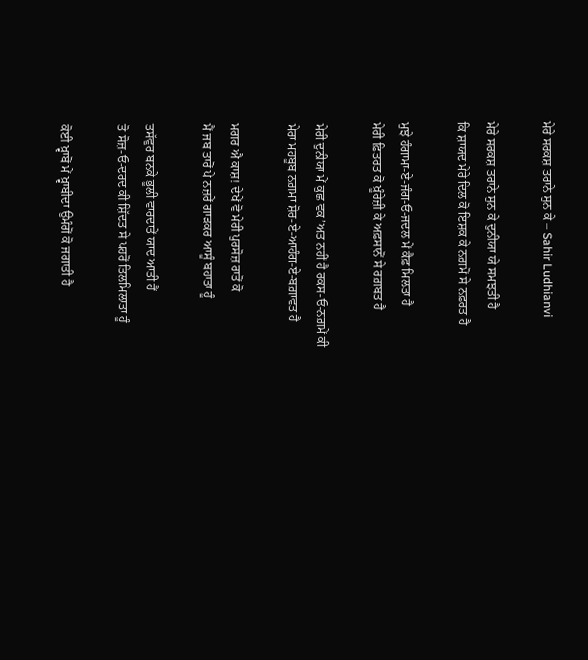ਮੇਰੇ ਸਰਕਸ਼ ਤਰਾਨੇ ਸੁਨ ਕੇ – Sahir Ludhianvi

ਮੇਰੇ ਸਰਕਸ਼ ਤਰਾਨੇ ਸੁਨ ਕੇ ਦੁਨੀਯਾ ਯੇ ਸਮਝਤੀ ਹੈ
ਕਿ ਸ਼ਾਯਦ ਮੇਰੇ ਦਿਲ ਕੋ ਇਸ਼ਕ ਕੇ ਨਗ਼ਮੋਂ ਸੇ ਨਫ਼ਰਤ ਹੈ

ਮੁਝੇ ਹੰਗਾਮਾ-ਏ-ਜੰਗ-ਓ-ਜਦਲ ਮੇਂ ਕੈਫ਼ ਮਿਲਤਾ ਹੈ
ਮੇਰੀ ਫ਼ਿਤਰਤ ਕੋ ਖ਼ੂੰਰੇਜ਼ੀ ਕੇ ਅਫ਼ਸਾਨੋਂ ਸੇ ਰਗ਼ਬਤ ਹੈ

ਮੇਰੀ ਦੁਨੀਯਾ ਮੇਂ ਕੁਛ ਵਕ’ਅਤ ਨਹੀਂ ਹੈ ਰਕਸ-ਓ-ਨਗ਼ਮੇਂ ਕੀ
ਮੇਰਾ ਮਹਬੂਬ ਨਗ਼ਮਾ ਸ਼ੋਰ-ਏ-ਆਹੰਗ-ਏ-ਬਗ਼ਾਵਤ ਹੈ

ਮਗਰ ਐ ਕਾਸ਼! ਦੇਖੇਂ ਵੋ ਮੇਰੀ ਪੁਰਸੋਜ਼ ਰਾਤੋਂ ਕੋ
ਮੈਂ ਜਬ ਤਾਰੋਂ ਪੇ ਨਜ਼ਰੇਂ ਗਾੜਕਰ ਆਸੂੰ ਬਹਾਤਾ ਹੂੰ

ਤਸੱਵੁਰ ਬਨਕੇ ਭੂਲੀ ਵਾਰਦਾਤੇਂ ਯਾਦ ਆਤੀ ਹੈਂ
ਤੋ ਸੋਜ਼-ਓ-ਦਰਦ ਕੀ ਸ਼ਿੱਦਤ ਸੇ ਪਹਰੋਂ ਤਿਲਮਿਲਾਤਾ ਹੂੰ

ਕੋਈ ਖ਼੍ਵਾਬੋਂ ਮੇਂ ਖ਼੍ਵਾਬੀਦਾ ਉਮੰਗੋਂ ਕੋ ਜਗਾਤੀ ਹੈ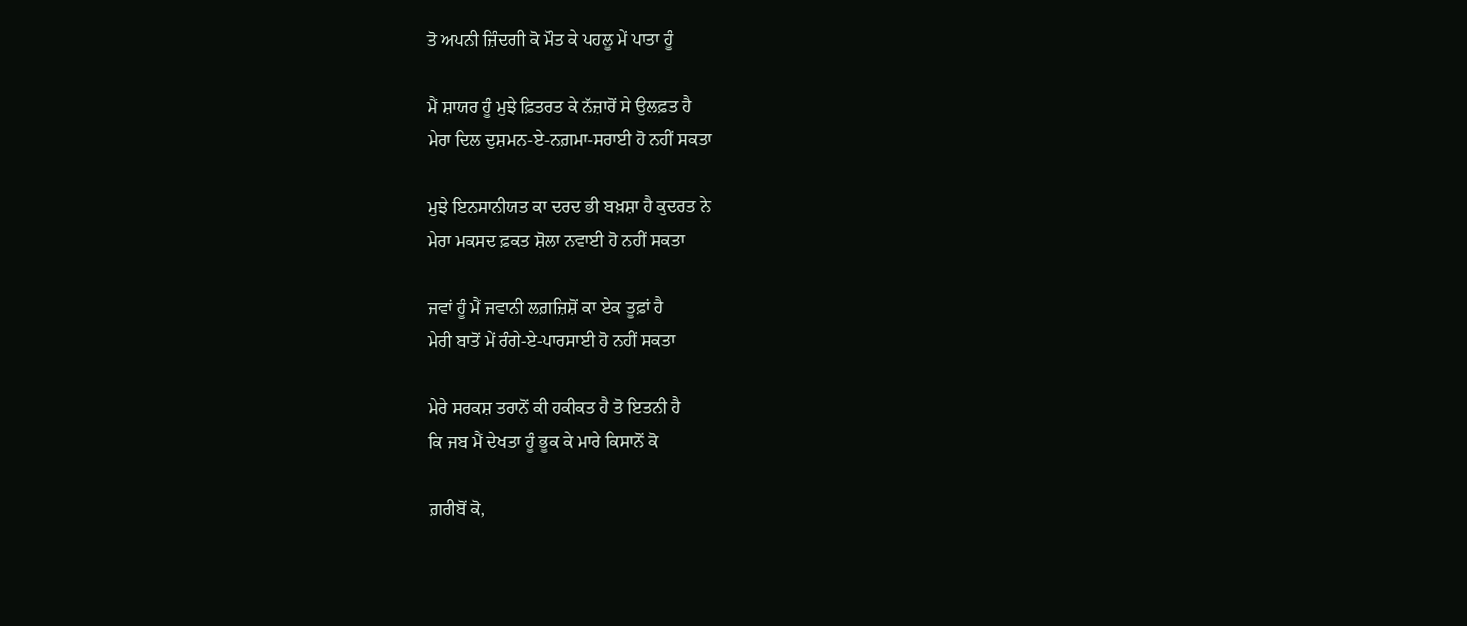ਤੋ ਅਪਨੀ ਜ਼ਿੰਦਗੀ ਕੋ ਮੌਤ ਕੇ ਪਹਲੂ ਮੇਂ ਪਾਤਾ ਹੂੰ

ਮੈਂ ਸ਼ਾਯਰ ਹੂੰ ਮੁਝੇ ਫ਼ਿਤਰਤ ਕੇ ਨੱਜ਼ਾਰੋਂ ਸੇ ਉਲਫ਼ਤ ਹੈ
ਮੇਰਾ ਦਿਲ ਦੁਸ਼ਮਨ-ਏ-ਨਗ਼ਮਾ-ਸਰਾਈ ਹੋ ਨਹੀਂ ਸਕਤਾ

ਮੁਝੇ ਇਨਸਾਨੀਯਤ ਕਾ ਦਰਦ ਭੀ ਬਖ਼ਸ਼ਾ ਹੈ ਕੁਦਰਤ ਨੇ
ਮੇਰਾ ਮਕਸਦ ਫ਼ਕਤ ਸ਼ੋਲਾ ਨਵਾਈ ਹੋ ਨਹੀਂ ਸਕਤਾ

ਜਵਾਂ ਹੂੰ ਮੈਂ ਜਵਾਨੀ ਲਗ਼ਜ਼ਿਸ਼ੋਂ ਕਾ ਏਕ ਤੂਫ਼ਾਂ ਹੈ
ਮੇਰੀ ਬਾਤੋਂ ਮੇਂ ਰੰਗੇ-ਏ-ਪਾਰਸਾਈ ਹੋ ਨਹੀਂ ਸਕਤਾ

ਮੇਰੇ ਸਰਕਸ਼ ਤਰਾਨੋਂ ਕੀ ਹਕੀਕਤ ਹੈ ਤੋ ਇਤਨੀ ਹੈ
ਕਿ ਜਬ ਮੈਂ ਦੇਖਤਾ ਹੂੰ ਭੂਕ ਕੇ ਮਾਰੇ ਕਿਸਾਨੋਂ ਕੋ

ਗ਼ਰੀਬੋਂ ਕੋ,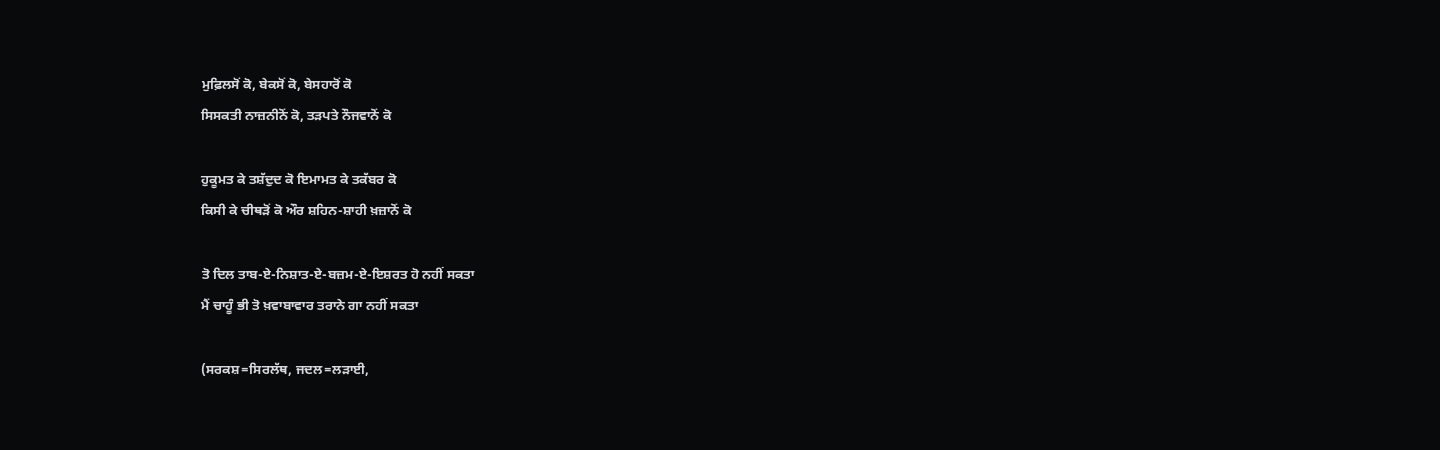ਮੁਫ਼ਿਲਸੋਂ ਕੋ, ਬੇਕਸੋਂ ਕੋ, ਬੇਸਹਾਰੋਂ ਕੋ
ਸਿਸਕਤੀ ਨਾਜ਼ਨੀਨੋਂ ਕੋ, ਤੜਪਤੇ ਨੌਜਵਾਨੋਂ ਕੋ

ਹੁਕੂਮਤ ਕੇ ਤਸ਼ੱਦੁਦ ਕੋ ਇਮਾਮਤ ਕੇ ਤਕੱਬਰ ਕੋ
ਕਿਸੀ ਕੇ ਚੀਥੜੋਂ ਕੋ ਔਰ ਸ਼ਹਿਨ-ਸ਼ਾਹੀ ਖ਼ਜ਼ਾਨੋਂ ਕੋ

ਤੋ ਦਿਲ ਤਾਬ-ਏ-ਨਿਸ਼ਾਤ-ਏ-ਬਜ਼ਮ-ਏ-ਇਸ਼ਰਤ ਹੋ ਨਹੀਂ ਸਕਤਾ
ਮੈਂ ਚਾਹੂੰ ਭੀ ਤੋ ਖ਼ਵਾਬਾਵਾਰ ਤਰਾਨੇ ਗਾ ਨਹੀਂ ਸਕਤਾ

(ਸਰਕਸ਼=ਸਿਰਲੱਥ, ਜਦਲ=ਲੜਾਈ,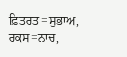ਫ਼ਿਤਰਤ=ਸੁਭਾਅ,
ਰਕਸ=ਨਾਚ,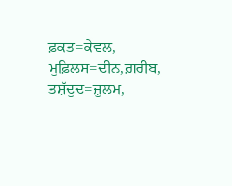ਫ਼ਕਤ=ਕੇਵਲ, ਮੁਫ਼ਿਲਸ=ਦੀਨ,ਗ਼ਰੀਬ,
ਤਸ਼ੱਦੁਦ=ਜ਼ੁਲਮ,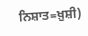ਨਿਸ਼ਾਤ=ਖ਼ੁਸ਼ੀ)